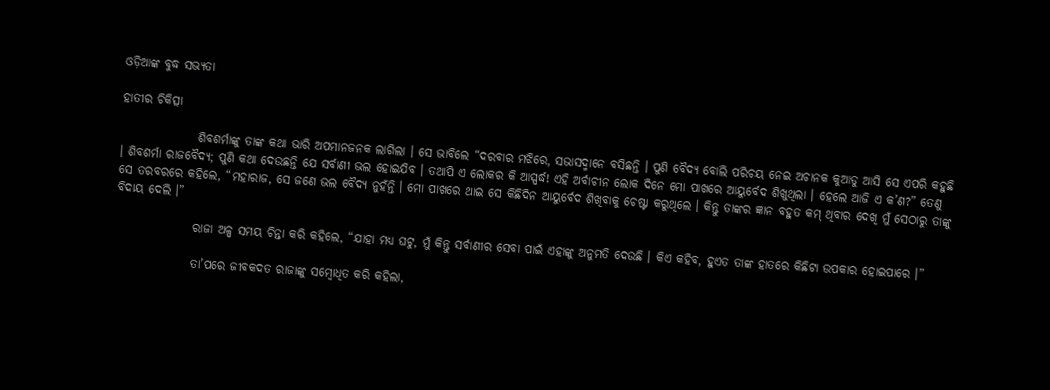ଓଡ଼ିଆଙ୍କ ବୁଦ୍ଧ ସଭ୍ୟତା

ହାତୀର ଚିକିତ୍ସା

                ଶିବଶର୍ମାଙ୍କୁ ତାଙ୍କ କଥା ଭାରି ଅପମାନଜନକ ଲାଗିଲା । ସେ ଭାବିଲେ “ଦରବାର ମଝିରେ, ସଭାସଦ୍ମାନେ ବସିଛନ୍ତି । ପୁଣି ବୈଦ୍ୟ ବୋଲି ପରିଚୟ ନେଇ ଅଚାନକ କୁଆଡୁ ଆସି ସେ ଏପରି କହୁଛି । ଶିବଶର୍ମା ରାଜବୈଦ୍ୟ; ପୁଣି କଥା ଦେଉଛନ୍ତି ଯେ ସର୍ବାଣୀ ଭଲ ହୋଇଯିବ । ତଥାପି ଏ ଲୋକର କି ଆସ୍ପର୍ଦ୍ଧ! ଏହି ଅର୍ବାଚୀନ ଲୋକ ଦିନେ ମୋ ପାଖରେ ଆୟୁର୍ବେଦ ଶିଖୁଥିଲା । ହେଲେ ଆଜି ଏ କ’ଣ?” ତେଣୁ ସେ ତରବରରେ କହିଲେ, “ମହାରାଜ, ସେ ଜଣେ ଭଲ ବୈଦ୍ୟ ନୁହଁନ୍ତି । ମୋ ପାଖରେ ଥାଇ ସେ କିଛିଦିନ ଆୟୁର୍ବେଦ ଶିଖିବାକୁ ଚେଷ୍ଟା କରୁଥିଲେ । କିନ୍ତୁ ତାଙ୍କର ଜ୍ଞାନ ବହୁତ କମ୍ ଥିବାର ଦେଖି ମୁଁ ସେଠାରୁ ତାଙ୍କୁ ବିଦାୟ ଦେଲି ।”

                ରାଜା ଅଳ୍ପ ସମୟ ଚିନ୍ତା କରି କହିଲେ, “ଯାହା ମଧ୍ୟ ଘଟୁ, ମୁଁ କିନ୍ତୁ ସର୍ବାଣୀର ସେବା ପାଇଁ ଏହାଙ୍କୁ ଅନୁମତି ଦେଉଛି । କିଏ କହିବ, ହୁଏତ ତାଙ୍କ ହାତରେ କିଛିଟା ଉପକାର ହୋଇପାରେ ।”

                ତା’ପରେ ଜୀବକଦତ ରାଜାଙ୍କୁ ସମ୍ବୋଧିତ କରି କହିଲା,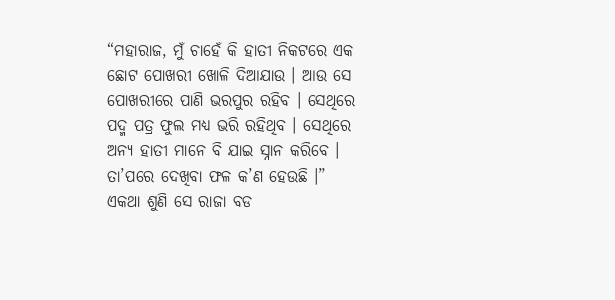“ମହାରାଜ, ମୁଁ ଚାହେଁ କି ହାତୀ ନିକଟରେ ଏକ ଛୋଟ ପୋଖରୀ ଖୋଳି ଦିଆଯାଉ । ଆଉ ସେ ପୋଖରୀରେ ପାଣି ଭରପୁର ରହିବ । ସେଥିରେ ପଦ୍ମ ପତ୍ର ଫୁଲ ମଧ୍ୟ ଭରି ରହିଥିବ । ସେଥିରେ ଅନ୍ୟ ହାତୀ ମାନେ ବି ଯାଇ ସ୍ନାନ କରିବେ । ତା’ପରେ ଦେଖିବା ଫଳ କ’ଣ ହେଉଛି ।” ଏକଥା ଶୁଣି ସେ ରାଜା ବଡ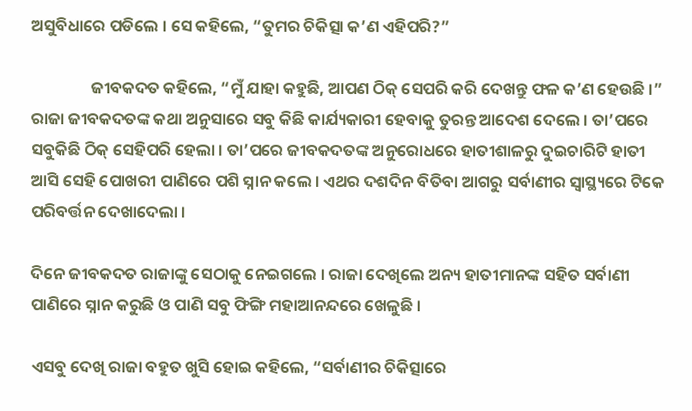ଅସୁବିଧାରେ ପଡିଲେ । ସେ କହିଲେ, “ତୁମର ଚିକିତ୍ସା କ’ଣ ଏହିପରି?”

                ଜୀବକଦତ କହିଲେ, “ମୁଁ ଯାହା କହୁଛି, ଆପଣ ଠିକ୍ ସେପରି କରି ଦେଖନ୍ତୁ ଫଳ କ’ଣ ହେଉଛି ।” ରାଜା ଜୀବକଦତଙ୍କ କଥା ଅନୁସାରେ ସବୁ କିଛି କାର୍ଯ୍ୟକାରୀ ହେବାକୁ ତୁରନ୍ତ ଆଦେଶ ଦେଲେ । ତା’ପରେ ସବୁକିଛି ଠିକ୍ ସେହିପରି ହେଲା । ତା’ପରେ ଜୀବକଦତଙ୍କ ଅନୁରୋଧରେ ହାତୀଶାଳରୁ ଦୁଇଚାରିଟି ହାତୀ ଆସି ସେହି ପୋଖରୀ ପାଣିରେ ପଶି ସ୍ନାନ କଲେ । ଏଥର ଦଶଦିନ ବିତିବା ଆଗରୁ ସର୍ବାଣୀର ସ୍ୱାସ୍ଥ୍ୟରେ ଟିକେ ପରିବର୍ତ୍ତନ ଦେଖାଦେଲା ।

ଦିନେ ଜୀବକଦତ ରାଜାଙ୍କୁ ସେଠାକୁ ନେଇଗଲେ । ରାଜା ଦେଖିଲେ ଅନ୍ୟ ହାତୀମାନଙ୍କ ସହିତ ସର୍ବାଣୀ ପାଣିରେ ସ୍ନାନ କରୁଛି ଓ ପାଣି ସବୁ ଫିଙ୍ଗି ମହାଆନନ୍ଦରେ ଖେଳୁଛି ।

ଏସବୁ ଦେଖି ରାଜା ବହୁତ ଖୁସି ହୋଇ କହିଲେ, “ସର୍ବାଣୀର ଚିକିତ୍ସାରେ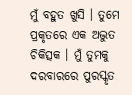ମୁଁ ବହୁତ ଖୁସି । ତୁମେ ପ୍ରକୃତରେ ଏକ ଅଦ୍ଭୁତ ଚିକିତ୍ସକ । ମୁଁ ତୁମକୁ ଦରବାରରେ ପୁରସ୍କୃତ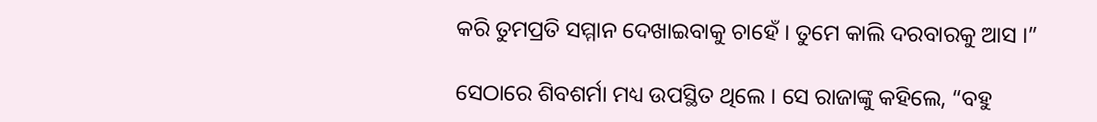କରି ତୁମପ୍ରତି ସମ୍ମାନ ଦେଖାଇବାକୁ ଚାହେଁ । ତୁମେ କାଲି ଦରବାରକୁ ଆସ ।”

ସେଠାରେ ଶିବଶର୍ମା ମଧ୍ୟ ଉପସ୍ଥିତ ଥିଲେ । ସେ ରାଜାଙ୍କୁ କହିଲେ, “ବହୁ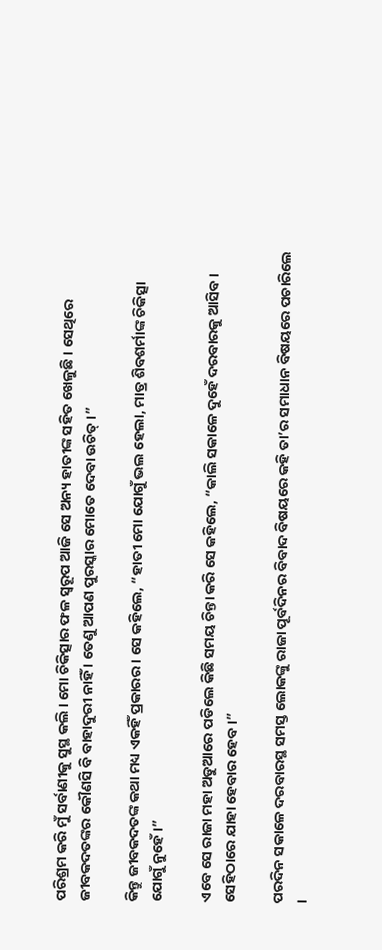ପରିଶ୍ରମ କରି ମୁଁ ସର୍ବାଣୀକୁ ସୁସ୍ଥ କଲି । ମୋ ଚିକିତ୍ସାର ଫଳ ସ୍ୱରୂପ ଆଜି ସେ ଅନ୍ୟ ହାତୀଙ୍କ ସହିତ ଖେଳୁଛି । ସେଥିରେ ଜୀବକଦତଙ୍କର କୌଣସି ବି ବାହାଦୁରୀ ନାହିଁ । ତେଣୁ ଆପଣ ପୁରସ୍କାର ମୋତେ ଦେବା ଉଚିତ୍ ।”

କିନ୍ତୁ ଜୀବକଦତଙ୍କ କଥା ମଧ୍ୟ ଏକହିଁ ପ୍ରକାରର । ସେ କହିଲେ, “ହାତୀ ମୋ ଯୋଗୁଁ ଭଲ ହେଲା, ମାତ୍ର ଶିବଶର୍ମାଙ୍କ ଚିକିତ୍ସା ଯୋଗୁଁ ନୁହେଁ ।”

ଏବେ ସେ ରାଜା ମହା ଅଡୁଆରେ ପଡିଲେ କିଛି ସମୟ ଚିନ୍ତା କରି ସେ କହିଲେ, “କାଲି ସକାଳେ ଦୁହେଁ ଦରବାରକୁ ଆସିବ । ସେହିଠାରେ ଯାହା ହେବାର ହେବ ।”

ପରଦିନ ସକାଳେ ଦରବାରସ୍ଥ ସମସ୍ତ ଲୋକଙ୍କୁ ରାଜା ପୂର୍ବଦିନର ବିବାଦ ବିଷୟରେ କହି ତା’ର ସମାଧାନ ବିଷୟରେ ପଚାରିଲେ ।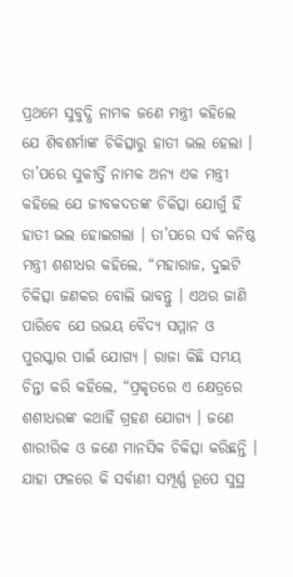ପ୍ରଥମେ ସୁବୁଦ୍ଧି ନାମକ ଜଣେ ମନ୍ତ୍ରୀ କହିଲେ ଯେ ଶିବଶର୍ମାଙ୍କ ଚିକିତ୍ସାରୁ ହାତୀ ଭଲ ହେଲା । ତା’ପରେ ସୁକୀର୍ତ୍ତି ନାମକ ଅନ୍ୟ ଏକ ମନ୍ତ୍ରୀ କହିଲେ ଯେ ଜୀବକଦତଙ୍କ ଚିକିତ୍ସା ଯୋଗୁଁ ହିଁ ହାତୀ ଭଲ ହୋଇଗଲା । ତା’ପରେ ସର୍ବ କନିଷ୍ଠ ମନ୍ତ୍ରୀ ଶଶୀଧର କହିଲେ, “ମହାରାଜ, ଦୁଇଟି ଚିକିତ୍ସା ଜଣକର ବୋଲି ଭାବନ୍ତୁ । ଏଥର ଜାଣି ପାରିବେ ଯେ ଉଭୟ ବୈଦ୍ୟ ସମ୍ମାନ ଓ ପୁରସ୍କାର ପାଇଁ ଯୋଗ୍ୟ । ରାଜା କିଛି ସମୟ ଚିନ୍ତା କରି କହିଲେ, “ପ୍ରକୃତରେ ଏ କ୍ଷେତ୍ରରେ ଶଶୀଧରଙ୍କ କଥାହିଁ ଗ୍ରହଣ ଯୋଗ୍ୟ । ଜଣେ ଶାରୀରିକ ଓ ଜଣେ ମାନସିକ ଚିକିତ୍ସା କରିଛନ୍ତି । ଯାହା ଫଳରେ କି ସର୍ବାଣୀ ସମ୍ପୂର୍ଣ୍ଣ ରୂପେ ସୁସ୍ଥ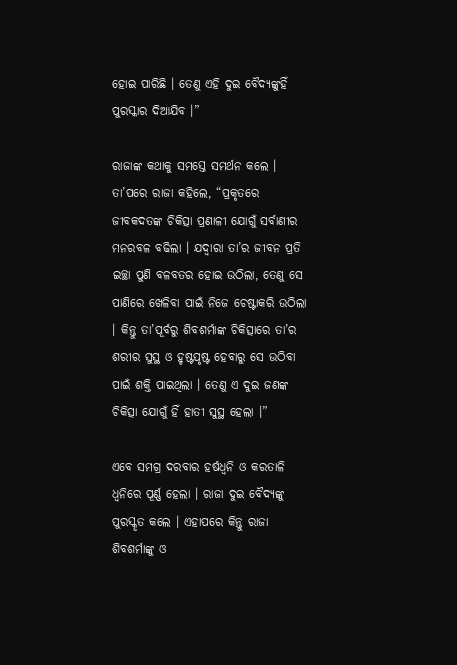ହୋଇ ପାରିଛି । ତେଣୁ ଏହି ଦୁଇ ବୈଦ୍ୟଙ୍କୁହିଁ ପୁରସ୍କାର ଦିଆଯିବ ।”

ରାଜାଙ୍କ କଥାକୁ ସମସ୍ତେ ସମର୍ଥନ କଲେ । ତା’ପରେ ରାଜା କହିଲେ, “ପ୍ରକୃତରେ ଜୀବକଦତଙ୍କ ଚିକିତ୍ସା ପ୍ରଣାଳୀ ଯୋଗୁଁ ସର୍ବାଣୀର ମନରବଳ ବଢିଲା । ଯଦ୍ୱାରା ତା’ର ଜୀବନ ପ୍ରତି ଇଚ୍ଛା ପୁଣି ବଳବତର ହୋଇ ଉଠିଲା, ତେଣୁ ସେ ପାଣିରେ ଖେଳିବା ପାଇଁ ନିଜେ ଚେଷ୍ଟାକରି ଉଠିଲା । କିନ୍ତୁ ତା’ପୂର୍ବରୁ ଶିବଶର୍ମାଙ୍କ ଚିକିତ୍ସାରେ ତା’ର ଶରୀର ସୁସ୍ଥ ଓ ହୃଷ୍ଟପୃଷ୍ଟ ହେବାରୁ ସେ ଉଠିବା ପାଇଁ ଶକ୍ତି ପାଇଥିଲା । ତେଣୁ ଏ ଦୁଇ ଜଣଙ୍କ ଚିକିତ୍ସା ଯୋଗୁଁ ହିଁ ହାତୀ ସୁସ୍ଥ ହେଲା ।”

ଏବେ ସମଗ୍ର ଦରବାର ହର୍ଷଧ୍ୱନି ଓ କରତାଳି ଧ୍ୱନିରେ ପୂର୍ଣ୍ଣ ହେଲା । ରାଜା ଦୁଇ ବୈଦ୍ୟଙ୍କୁ ପୁରସ୍କୃତ କଲେ । ଏହାପରେ କିନ୍ତୁ ରାଜା ଶିବଶର୍ମାଙ୍କୁ ଓ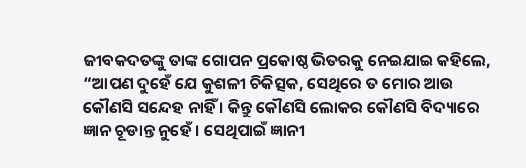ଜୀବକଦତଙ୍କୁ ତାଙ୍କ ଗୋପନ ପ୍ରକୋଷ୍ଠ ଭିତରକୁ ନେଇଯାଇ କହିଲେ, “ଆପଣ ଦୁହେଁ ଯେ କୁଶଳୀ ଚିକିତ୍ସକ, ସେଥିରେ ତ ମୋର ଆଉ କୌଣସି ସନ୍ଦେହ ନାହିଁ । କିନ୍ତୁ କୌଣସି ଲୋକର କୌଣସି ବିଦ୍ୟାରେ ଜ୍ଞାନ ଚୂଡାନ୍ତ ନୁହେଁ । ସେଥିପାଇଁ ଜ୍ଞାନୀ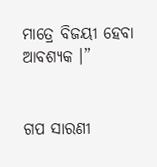ମାତ୍ରେ ବିଜୟୀ ହେବା ଆବଶ୍ୟକ ।”


ଗପ ସାରଣୀ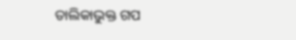ତାଲିକାଭୁକ୍ତ ଗପ